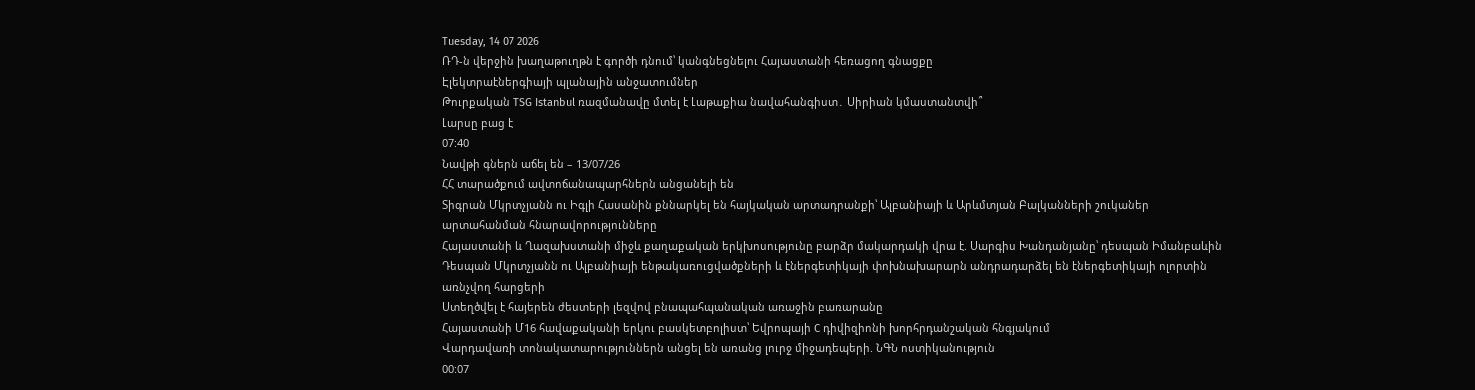Tuesday, 14 07 2026
ՌԴ-ն վերջին խաղաթուղթն է գործի դնում՝ կանգնեցնելու Հայաստանի հեռացող գնացքը
Էլեկտրաէներգիայի պլանային անջատումներ
Թուրքական TSG Istanbul ռազմանավը մտել է Լաթաքիա նավահանգիստ․ Սիրիան կմաստանտվի՞
Լարսը բաց է
07:40
Նավթի գներն աճել են – 13/07/26
ՀՀ տարածքում ավտոճանապարհներն անցանելի են
Տիգրան Մկրտչյանն ու Իգլի Հասանին քննարկել են հայկական արտադրանքի՝ Ալբանիայի և Արևմտյան Բալկանների շուկաներ արտահանման հնարավորությունները
Հայաստանի և Ղազախստանի միջև քաղաքական երկխոսությունը բարձր մակարդակի վրա է. Սարգիս Խանդանյանը՝ դեսպան Իմանբաևին
Դեսպան Մկրտչյանն ու Ալբանիայի ենթակառուցվածքների և էներգետիկայի փոխնախարարն անդրադարձել են էներգետիկայի ոլորտին առնչվող հարցերի
Ստեղծվել է հայերեն ժեստերի լեզվով բնապահպանական առաջին բառարանը
Հայաստանի Մ16 հավաքականի երկու բասկետբոլիստ՝ Եվրոպայի C դիվիզիոնի խորհրդանշական հնգյակում
Վարդավառի տոնակատարություններն անցել են առանց լուրջ միջադեպերի. ՆԳՆ ոստիկանություն
00:07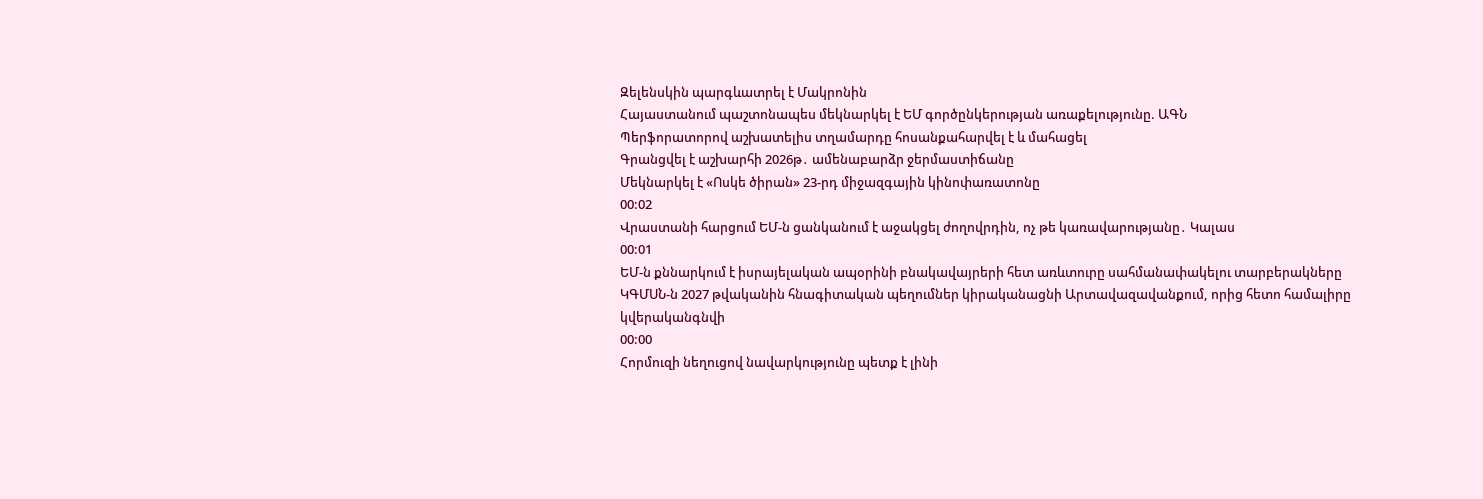Զելենսկին պարգևատրել է Մակրոնին
Հայաստանում պաշտոնապես մեկնարկել է ԵՄ գործընկերության առաքելությունը. ԱԳՆ
Պերֆորատորով աշխատելիս տղամարդը հոսանքահարվել է և մահացել
Գրանցվել է աշխարհի 2026թ․ ամենաբարձր ջերմաստիճանը
Մեկնարկել է «Ոսկե ծիրան» 23-րդ միջազգային կինոփառատոնը
00:02
Վրաստանի հարցում ԵՄ-ն ցանկանում է աջակցել ժողովրդին, ոչ թե կառավարությանը․ Կալաս
00:01
ԵՄ-ն քննարկում է իսրայելական ապօրինի բնակավայրերի հետ առևտուրը սահմանափակելու տարբերակները
ԿԳՄՍՆ-ն 2027 թվականին հնագիտական պեղումներ կիրականացնի Արտավազավանքում, որից հետո համալիրը կվերականգնվի
00:00
Հորմուզի նեղուցով նավարկությունը պետք է լինի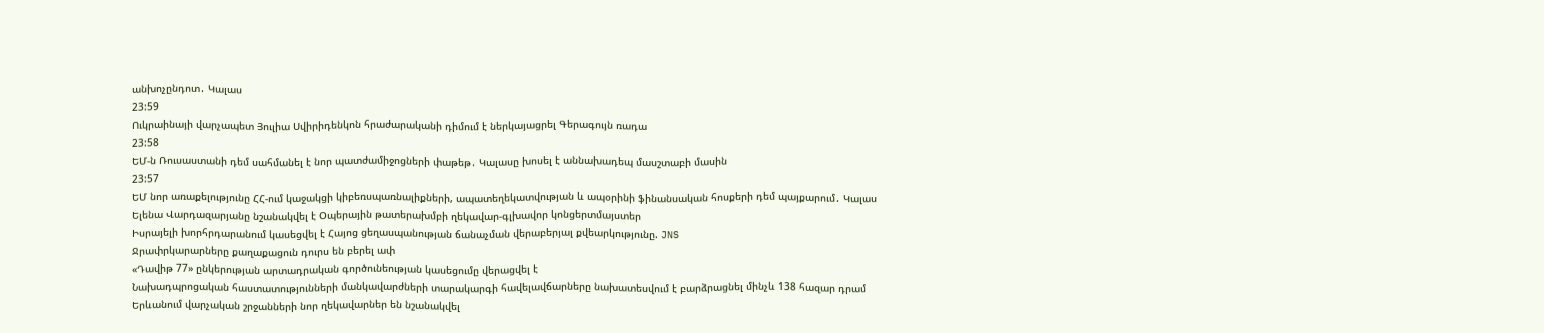անխոչընդոտ․ Կալաս
23:59
Ուկրաինայի վարչապետ Յուլիա Սվիրիդենկոն հրաժարականի դիմում է ներկայացրել Գերագույն ռադա
23:58
ԵՄ-ն Ռուսաստանի դեմ սահմանել է նոր պատժամիջոցների փաթեթ․ Կալասը խոսել է աննախադեպ մասշտաբի մասին
23:57
ԵՄ նոր առաքելությունը ՀՀ-ում կաջակցի կիբեռսպառնալիքների, ապատեղեկատվության և ապօրինի ֆինանսական հոսքերի դեմ պայքարում․ Կալաս
Ելենա Վարդազարյանը նշանակվել է Օպերային թատերախմբի ղեկավար-գլխավոր կոնցերտմայստեր
Իսրայելի խորհրդարանում կասեցվել է Հայոց ցեղասպանության ճանաչման վերաբերյալ քվեարկությունը. JNS
Ջրափրկարարները քաղաքացուն դուրս են բերել ափ
«Դավիթ 77» ընկերության արտադրական գործունեության կասեցումը վերացվել է
Նախադպրոցական հաստատությունների մանկավարժների տարակարգի հավելավճարները նախատեսվում է բարձրացնել մինչև 138 հազար դրամ
Երևանում վարչական շրջանների նոր ղեկավարներ են նշանակվել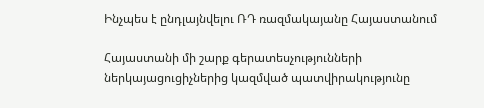Ինչպես է ընդլայնվելու ՌԴ ռազմակայանը Հայաստանում

Հայաստանի մի շարք գերատեսչությունների ներկայացուցիչներից կազմված պատվիրակությունը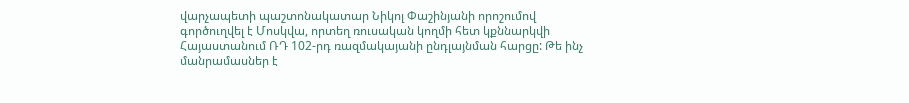վարչապետի պաշտոնակատար Նիկոլ Փաշինյանի որոշումով գործուղվել է Մոսկվա, որտեղ ռուսական կողմի հետ կքննարկվի Հայաստանում ՌԴ 102-րդ ռազմակայանի ընդլայնման հարցը: Թե ինչ մանրամասներ է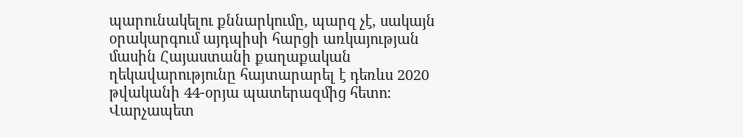պարունակելու քննարկումը, պարզ չէ, սակայն օրակարգում այդպիսի հարցի առկայության մասին Հայաստանի քաղաքական ղեկավարությունը հայտարարել է դեռևս 2020 թվականի 44-օրյա պատերազմից հետո: Վարչապետ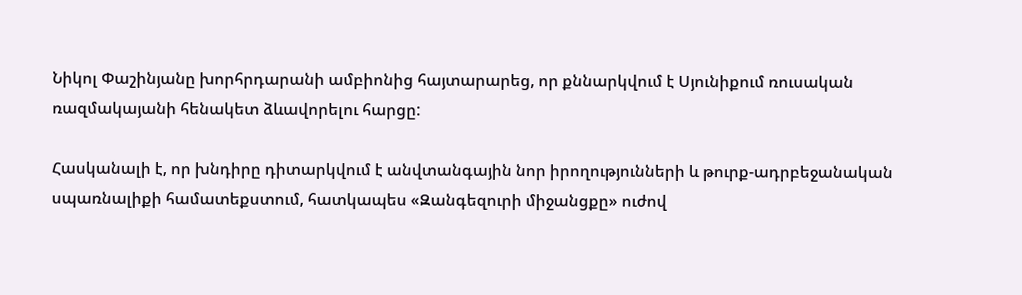Նիկոլ Փաշինյանը խորհրդարանի ամբիոնից հայտարարեց, որ քննարկվում է Սյունիքում ռուսական ռազմակայանի հենակետ ձևավորելու հարցը:

Հասկանալի է, որ խնդիրը դիտարկվում է անվտանգային նոր իրողությունների և թուրք-ադրբեջանական սպառնալիքի համատեքստում, հատկապես «Զանգեզուրի միջանցքը» ուժով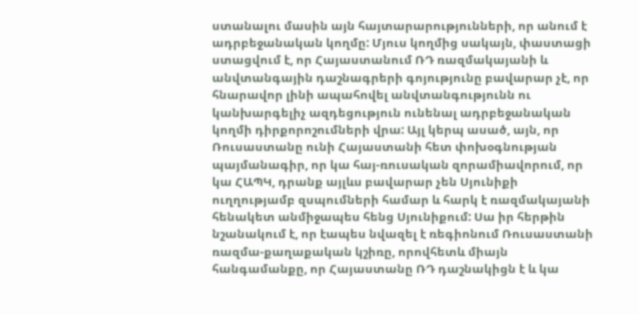ստանալու մասին այն հայտարարությունների, որ անում է ադրբեջանական կողմը: Մյուս կողմից սակայն, փաստացի ստացվում է, որ Հայաստանում ՌԴ ռազմակայանի և անվտանգային դաշնագրերի գոյությունը բավարար չէ, որ հնարավոր լինի ապահովել անվտանգությունն ու կանխարգելիչ ազդեցություն ունենալ ադրբեջանական կողմի դիրքորոշումների վրա: Այլ կերպ ասած, այն, որ Ռուսաստանը ունի Հայաստանի հետ փոխօգնության պայմանագիր, որ կա հայ-ռուսական զորամիավորում, որ կա ՀԱՊԿ, դրանք այլևս բավարար չեն Սյունիքի ուղղությամբ զսպումների համար և հարկ է ռազմակայանի հենակետ անմիջապես հենց Սյունիքում: Սա իր հերթին նշանակում է, որ էապես նվազել է ռեգիոնում Ռուսաստանի ռազմա-քաղաքական կշիռը, որովհետև միայն հանգամանքը, որ Հայաստանը ՌԴ դաշնակիցն է և կա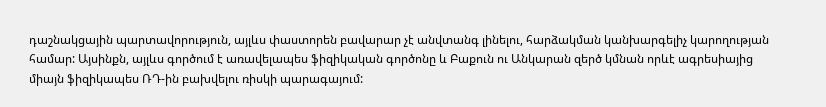դաշնակցային պարտավորություն, այլևս փաստորեն բավարար չէ անվտանգ լինելու, հարձակման կանխարգելիչ կարողության համար: Այսինքն, այլևս գործում է առավելապես ֆիզիկական գործոնը և Բաքուն ու Անկարան զերծ կմնան որևէ ագրեսիայից միայն ֆիզիկապես ՌԴ-ին բախվելու ռիսկի պարագայում: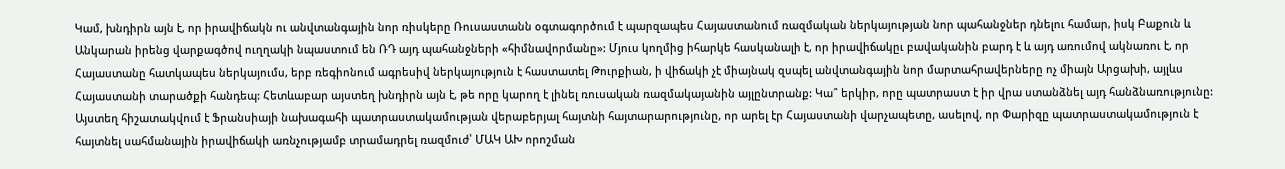Կամ, խնդիրն այն է, որ իրավիճակն ու անվտանգային նոր ռիսկերը Ռուսաստանն օգտագործում է պարզապես Հայաստանում ռազմական ներկայության նոր պահանջներ դնելու համար, իսկ Բաքուն և Անկարան իրենց վարքագծով ուղղակի նպաստում են ՌԴ այդ պահանջների «հիմնավորմանը»: Մյուս կողմից իհարկե հասկանալի է, որ իրավիճակըւ բավականին բարդ է և այդ առումով ակնառու է, որ Հայաստանը հատկապես ներկայումս, երբ ռեգիոնում ագրեսիվ ներկայություն է հաստատել Թուրքիան, ի վիճակի չէ միայնակ զսպել անվտանգային նոր մարտահրավերները ոչ միայն Արցախի, այլևս Հայաստանի տարածքի հանդեպ: Հետևաբար այստեղ խնդիրն այն է, թե որը կարող է լինել ռուսական ռազմակայանին այլընտրանք: Կա՞ երկիր, որը պատրաստ է իր վրա ստանձնել այդ հանձնառությունը: Այստեղ հիշատակվում է Ֆրանսիայի նախագահի պատրաստակամության վերաբերյալ հայտնի հայտարարությունը, որ արել էր Հայաստանի վարչապետը, ասելով, որ Փարիզը պատրաստակամություն է հայտնել սահմանային իրավիճակի առնչությամբ տրամադրել ռազմուժ՝ ՄԱԿ ԱԽ որոշման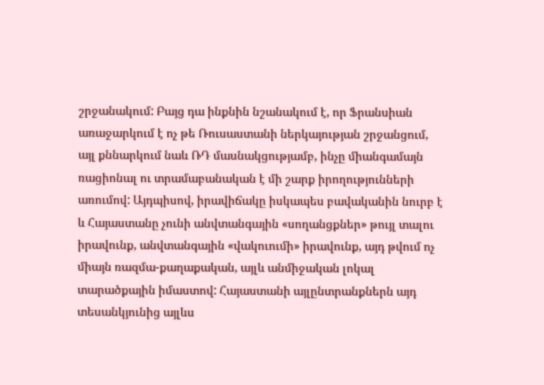շրջանակում: Բայց դա ինքնին նշանակում է, որ Ֆրանսիան առաջարկում է ոչ թե Ռուսաստանի ներկայության շրջանցում, այլ քննարկում նաև ՌԴ մասնակցությամբ, ինչը միանգամայն ռացիոնալ ու տրամաբանական է մի շարք իրողությունների առումով: Այդպիսով, իրավիճակը իսկապես բավականին նուրբ է և Հայաստանը չունի անվտանգային «սողանցքներ» թույլ տալու իրավունք, անվտանգային «վակուումի» իրավունք, այդ թվում ոչ միայն ռազմա-քաղաքական, այլև անմիջական լոկալ տարածքային իմաստով: Հայաստանի այլընտրանքներն այդ տեսանկյունից այլևս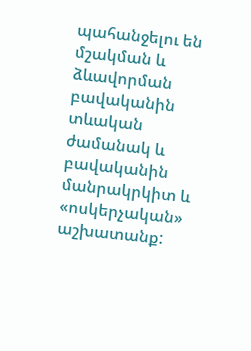պահանջելու են մշակման և ձևավորման բավականին տևական ժամանակ և բավականին մանրակրկիտ և «ոսկերչական» աշխատանք: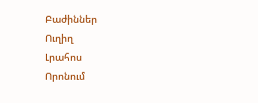Բաժիններ
Ուղիղ
Լրահոս
Որոնում